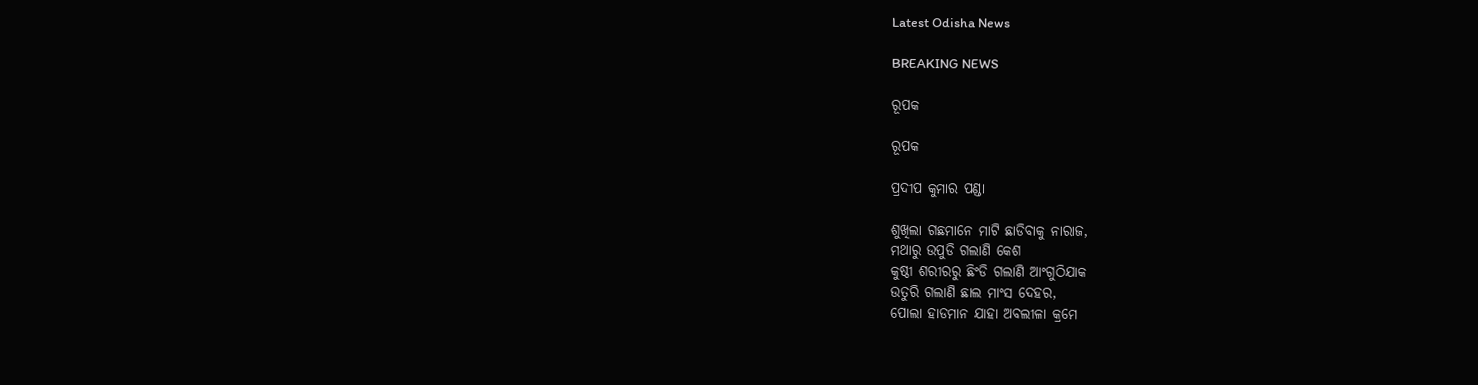Latest Odisha News

BREAKING NEWS

ରୂପକ

ରୂପକ

ପ୍ରଦୀପ କୁମାର ପଣ୍ଡା

ଶୁଖିଲା ଗଛମାନେ ମାଟି ଛାଡିବାକୁ ନାରାଜ,
ମଥାରୁ ଉପୁଡି ଗଲାଣି କେଶ
କୁଷ୍ଠୀ ଶରୀରରୁ ଛିଂଡି ଗଲାଣି ଆଂଗୁଠିଯାକ
ଉତୁରି ଗଲାଣି ଛାଲ ମାଂସ ଦେହର,
ପୋଲା ହାଡମାନ ଯାହା ଅବଲୀଳା କ୍ରମେ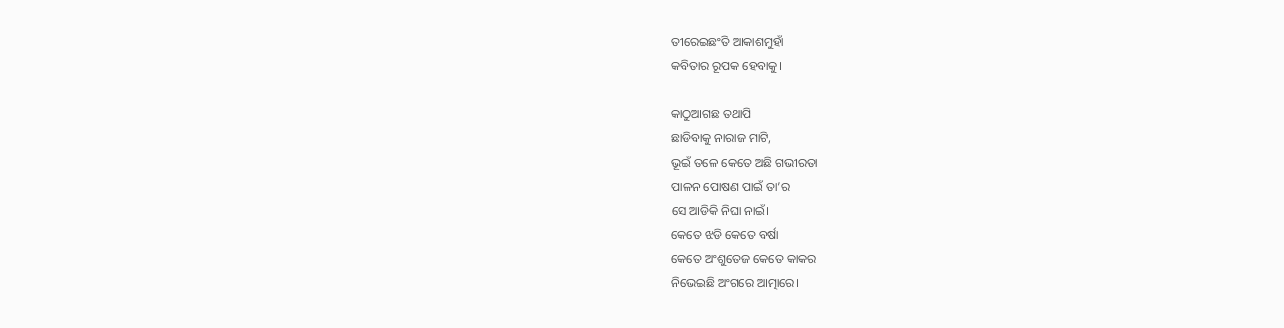ତୀରେଇଛଂତି ଆକାଶମୁହାଁ
କବିତାର ରୂପକ ହେବାକୁ।

କାଠୁଆଗଛ ତଥାପି
ଛାଡିବାକୁ ନାରାଜ ମାଟି,
ଭୂଇଁ ତଳେ କେତେ ଅଛି ଗଭୀରତା
ପାଳନ ପୋଷଣ ପାଇଁ ତା’ର
ସେ ଆଡିକି ନିଘା ନାଇଁ।
କେତେ ଝଡି କେତେ ବର୍ଷା
କେତେ ଅଂଶୁତେଜ କେତେ କାକର
ନିଭେଇଛି ଅଂଗରେ ଆତ୍ମାରେ।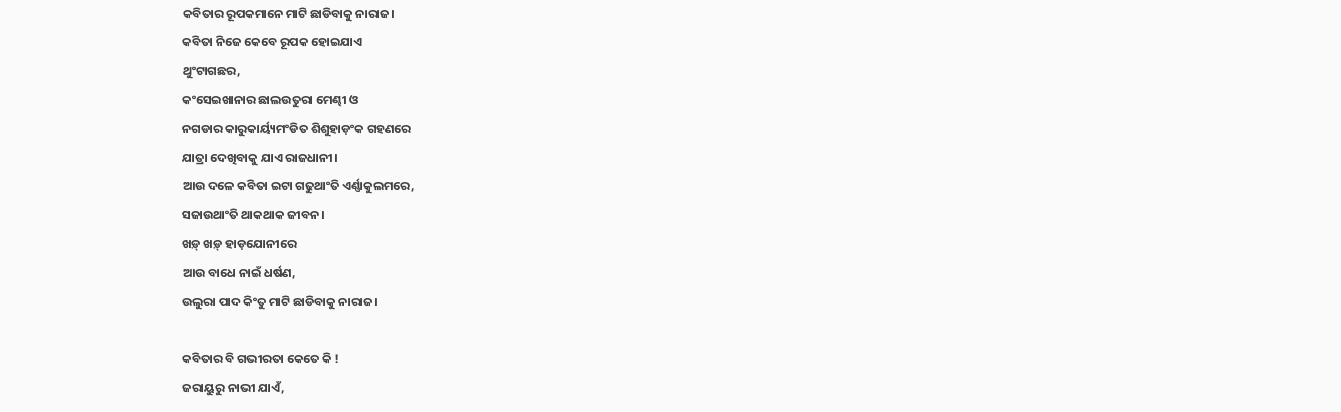କବିତାର ରୂପକମାନେ ମାଟି ଛାଡିବାକୁ ନାରାଜ।
କବିତା ନିଜେ କେବେ ରୂପକ ହୋଇଯାଏ
ଥୁଂଟାଗଛର,
କଂସେଇଖାନାର ଛାଲଉତୁରା ମେଣ୍ଢୀ ଓ
ନଗଡାର କାରୁକାର୍ୟ୍ୟମଂଡିତ ଶିଶୁହାଡ଼ଂକ ଗହଣରେ
ଯାତ୍ରା ଦେଖିବାକୁ ଯାଏ ରାଜଧାନୀ।
ଆଉ ଦଳେ କବିତା ଇଟା ଗଢୁଥାଂତି ଏର୍ଣ୍ଣାକୁଲମରେ,
ସଜାଉଥାଂତି ଥାକଥାକ ଜୀବନ।
ଖଡ଼୍ ଖଡ଼୍ ହାଡ଼ଯୋନୀରେ
ଆଉ ବାଧେ ନାଇଁ ଧର୍ଷଣ,
ଉଲୁରା ପାଦ କିଂତୁ ମାଟି ଛାଡିବାକୁ ନାରାଜ।

କବିତାର ବି ଗଭୀରତା କେତେ କି !
ଜରାୟୁରୁ ନାଭୀ ଯାଏଁ,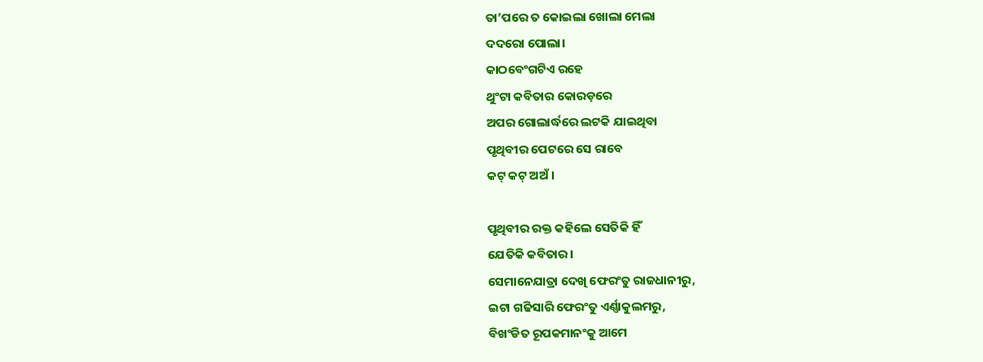ତା’ପରେ ତ କୋଇଲା ଖୋଲା ମେଲା
ଦଦରୋ ପୋଲା।
କାଠବେଂଗଟିଏ ରହେ
ଥୁଂଟା କବିତାର କୋରଡ଼ରେ
ଅପର ଗୋଲାର୍ଦ୍ଧରେ ଲଟକି ଯାଇଥିବା
ପୃଥିବୀର ପେଟରେ ସେ ରାବେ
କଟ୍ କଟ୍ ଅଅଁ ।

ପୃଥିବୀର ରକ୍ତ କହିଲେ ସେତିକି ହିଁ
ଯେତିକି କବିତାର।
ସେମାନେଯାତ୍ରା ଦେଖି ଫେରଂତୁ ରାଜଧାନୀରୁ,
ଇଟା ଗଢିସାରି ଫେରଂତୁ ଏର୍ଣ୍ଣାକୁଲମରୁ,
ବିଖଂଡିତ ରୂପକମାନଂକୁ ଆମେ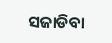ସଜାଡିବା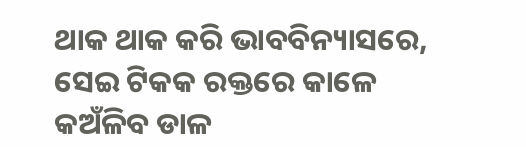ଥାକ ଥାକ କରି ଭାବବିନ୍ୟାସରେ,
ସେଇ ଟିକକ ରକ୍ତରେ କାଳେ
କଅଁଳିବ ଡାଳ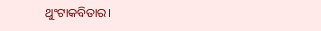ଥୁଂଟାକବିତାର।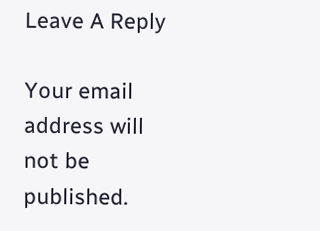Leave A Reply

Your email address will not be published.